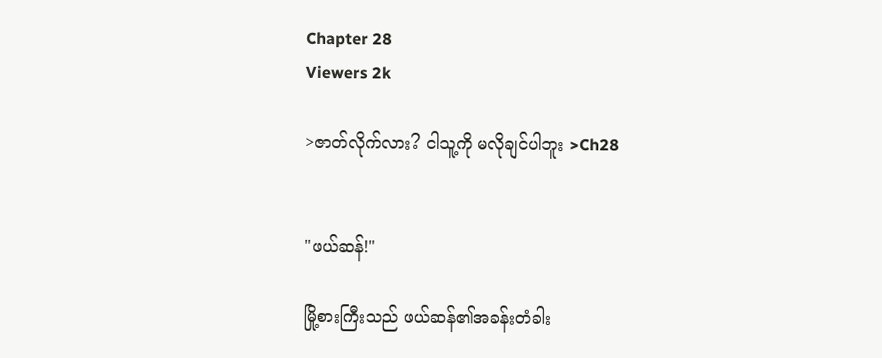Chapter 28
Viewers 2k

>ဇာတ်လိုက်လား? ငါသူ့ကို မလိုချင်ပါဘူး >Ch28


"ဖယ်ဆန်!"

မြို့စားကြီးသည် ဖယ်ဆန်၏အခန်းတံခါး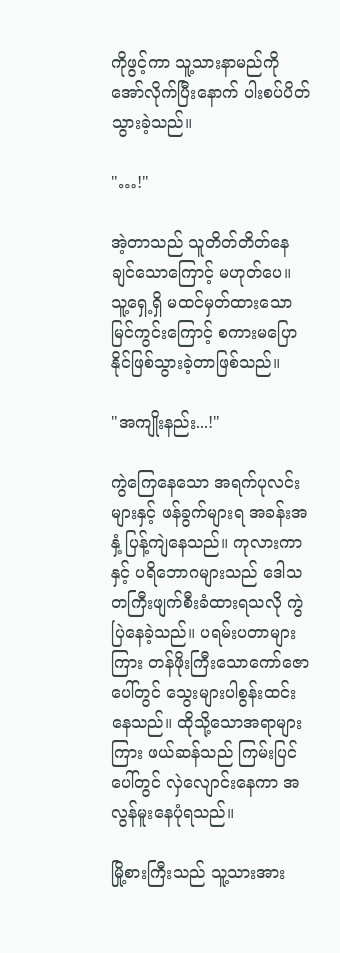ကိုဖွင့်ကာ သူ့သားနာမည်ကိုအော်လိုက်ပြီးနောက် ပါးစပ်ပိတ်သွားခဲ့သည်။

"…!"

အဲ့တာသည် သူတိတ်တိတ်နေချင်သောကြောင့် မဟုတ်ပေ။ သူ့ရှေ့ရှိ မထင်မှတ်ထားသော မြင်ကွင်းကြောင့် စကားမပြောနိုင်ဖြစ်သွားခဲ့တာဖြစ်သည်။

"အကျိုးနည်း...!"

ကွဲကြေနေသော အရက်ပုလင်းများနှင့် ဖန်ခွက်များရ အခန်းအနှံ့ ပြန့်ကျဲနေသည်။ ကုလားကာနှင့် ပရိဘောဂများသည် ဒေါသတကြီး‌ဖျက်စီးခံထားရသလို ကွဲပြဲနေခဲ့သည်။ ပရမ်းပတာများကြား တန်ဖိုးကြီးသောကော်ဇောပေါ်တွင် သွေးများပါစွန်းထင်းနေသည်။ ထိုသို့သောအရာများကြား ဖယ်ဆန်သည် ကြမ်းပြင်ပေါ်တွင် လှဲလျောင်းနေကာ အလွန်မူးနေပုံရသည်။

မြို့စားကြီးသည် သူ့သားအား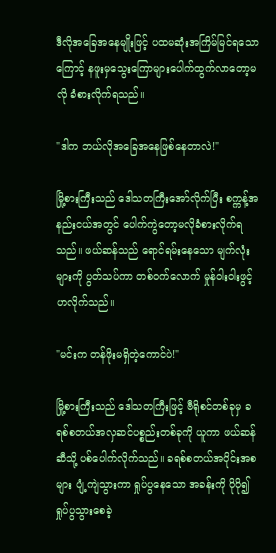ဒီလိုအခြေအနေမျိုးဖြင့် ပထမဆုံးအကြိမ်မြင်ရသောကြောင့် နဖူးမှသွေးကြောများပေါက်ထွက်လာတော့မလို ခံစားလိုက်ရသည်။

"ဒါက ဘယ်လိုအခြေအနေဖြစ်နေတာလဲ!"

မြို့စားကြီးသည် ဒေါသတကြီးအော်လိုက်ပြီး စက္ကန့်အနည်းငယ်အတွင် ပေါက်ကွဲတော့မလိုခံစားလိုက်ရသည်။ ဖယ်ဆန်သည် ရောင်ရမ်းနေသော မျက်လုံးများကို ပွတ်သပ်ကာ တစ်ဝက်လောက် မှုန်ဝါးဝါးဖွင့်ဟလိုက်သည်။

"မင်းက တန်ဖိုးမရှိတဲ့ကောင်ပဲ!"

မြို့စားကြီးသည် ဒေါသတကြီးဖြင့် ဗီရိုစင်တစ်ခုမှ ခရစ်စတယ်အလှဆင်ပစ္စည်းတစ်ခုကို ယူကာ ဖယ်ဆန်ဆီသို့ ပစ်ပေါက်လိုက်သည်။ ခရစ်စတယ်အပိုင်းအစများ ပျံ့ကျဲသွားကာ ရှုပ်ပွနေသော အခန်းကို ပိုပို၍ ရှုပ်ပွသွားစေခဲ့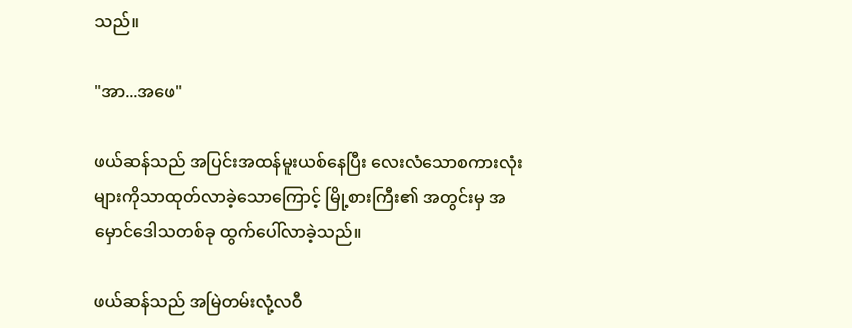သည်။

"အာ...အဖေ"

ဖယ်ဆန်သည် အပြင်းအထန်မူးယစ်နေပြီး လေးလံသောစကားလုံးများကိုသာထုတ်လာခဲ့သောကြောင့် မြို့စားကြီး၏ အတွင်းမှ အမှောင်ဒေါသတစ်ခု ထွက်ပေါ်လာခဲ့သည်။

ဖယ်ဆန်သည် အမြဲတမ်းလုံ့လဝီ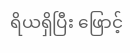ရိယရှိပြီး ဖြောင့်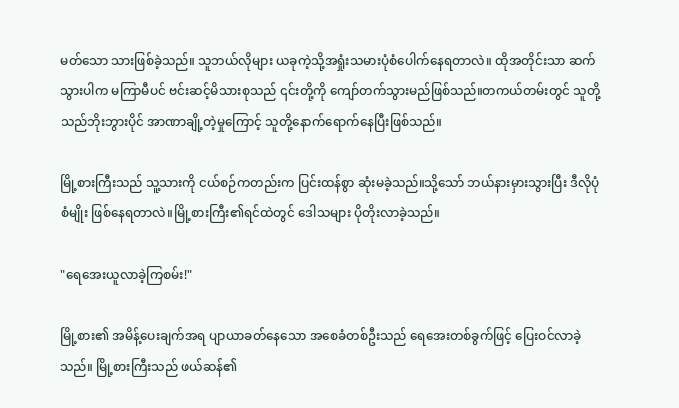မတ်သော သားဖြစ်ခဲ့သည်။ သူဘယ်လိုများ ယခုကဲ့သို့အရှုံးသမားပုံစံပေါက်နေရတာလဲ။ ထိုအတိုင်းသာ ဆက်သွားပါက မကြာမီပင် ဗင်းဆင့်မိသားစုသည် ၎င်းတို့ကို ကျော်တက်သွားမည်ဖြစ်သည်။တကယ်တမ်းတွင် သူတို့သည်ဘိုးဘွားပိုင် အာဏာချို့တဲ့မှုကြောင့် သူတို့နောက်ရောက်နေပြီးဖြစ်သည်။

မြို့စားကြီးသည် သူ့သားကို ငယ်စဉ်ကတည်းက ပြင်းထန်စွာ ဆုံးမခဲ့သည်။သို့သော် ဘယ်နားမှားသွားပြီး ဒီလိုပုံစံမျိုး ဖြစ်နေရတာလဲ။မြို့စားကြီး၏ရင်ထဲတွင် ဒေါသများ ပိုတိုးလာခဲ့သည်။

"ရေအေးယူလာခဲ့ကြစမ်း!"

မြို့စား၏ အမိန့်ပေးချက်အရ ပျာယာခတ်နေသော အစေခံတစ်ဦးသည် ရေအေးတစ်ခွက်ဖြင့် ပြေးဝင်လာခဲ့သည်။ မြို့စားကြီးသည် ဖယ်ဆန်၏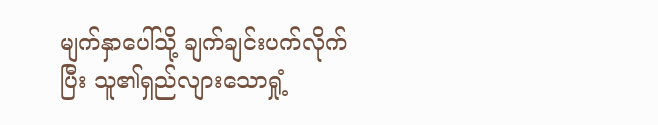မျက်နှာပေါ်သို့ ချက်ချင်းပက်လိုက်ပြီး သူ၏ရှည်လျားသောရှုံ့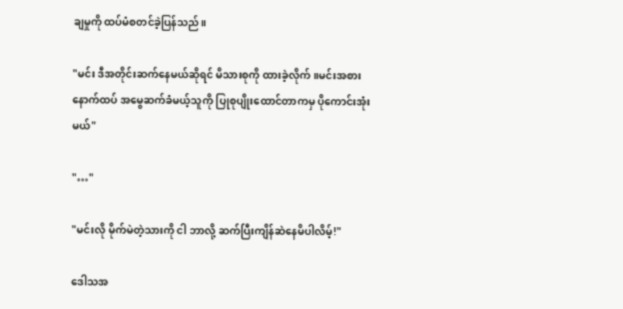ချမှုကို ထပ်မံစတင်ခဲ့ပြန်သည်။

"မင်း ဒီအတိုင်းဆက်နေမယ်ဆိုရင် မိသားစုကို ထားခဲ့လိုက်။မင်းအစား နောက်ထပ် အမွေဆက်ခံမယ့်သူကို ပြုစုပျိုးထောင်တာကမှ ပိုကောင်းအုံးမယ်"

"…"

"မင်းလို မိုက်မဲတဲ့သားကို ငါ ဘာလို့ ဆက်ပြီးကျိန်ဆဲနေမိပါလိမ့်!"

ဒေါသအ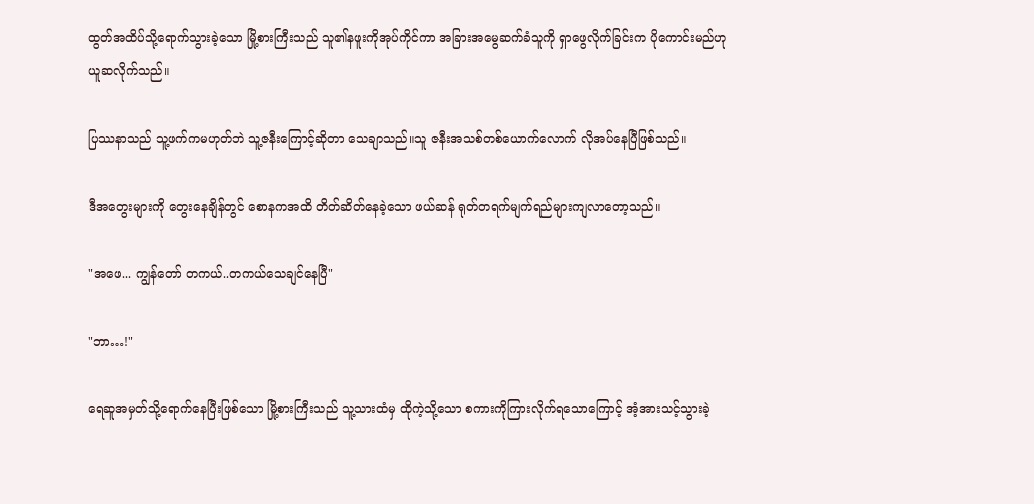ထွတ်အထိပ်သို့ရောက်သွားခဲ့သော မြို့စားကြီးသည် သူ၏နဖူးကိုအုပ်ကိုင်ကာ အခြားအမွေဆက်ခံသူကို ရှာဖွေလိုက်ခြင်းက ပိုကောင်းမည်ဟု ယူဆလိုက်သည်။

ပြဿနာသည် သူ့ဖက်ကမဟုတ်ဘဲ သူ့ဇနီးကြောင့်ဆိုတာ သေချာသည်။သူ ဇနီးအသစ်တစ်ယောက်လောက် လိုအပ်နေပြီဖြစ်သည်။

ဒီအတွေးများကို တွေးနေချိန်တွင် စောနကအထိ တိတ်ဆိတ်နေခဲ့သော ဖယ်ဆန် ရုတ်တရက်မျက်ရည်များကျလာတော့သည်။

"အဖေ... ကျွန်တော် တကယ်..တကယ်သေချင်နေပြီ"

"ဘာ…!"

ရေဆူအမှတ်သို့ရောက်နေပြီးဖြစ်သော မြို့စားကြီးသည် သူ့သားထံမှ ထိုကဲ့သို့သော စကားကိုကြားလိုက်ရသောကြောင့် အံ့အားသင့်သွားခဲ့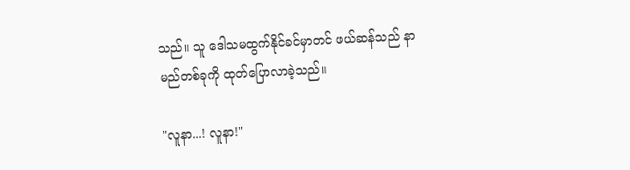သည်။ သူ ဒေါသမထွက်နိုင်ခင်မှာတင် ဖယ်ဆန်သည် နာမည်တစ်ခုကို ထုတ်ပြောလာခဲ့သည်။

"လူနာ...! လူနာ!"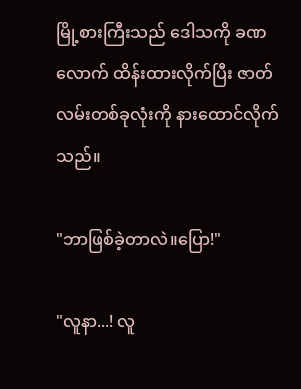မြို့စားကြီးသည် ဒေါသကို ခဏလောက် ထိန်းထားလိုက်ပြီး ဇာတ်လမ်းတစ်ခုလုံးကို နားထောင်လိုက်သည်။

"ဘာဖြစ်ခဲ့တာလဲ။ပြော!"

"လူနာ...! လူ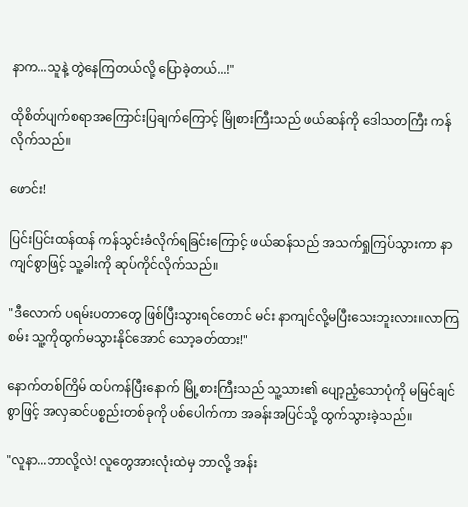နာက...သူနဲ့ တွဲနေကြတယ်လို့ ပြောခဲ့တယ်...!"

ထိုစိတ်ပျက်စရာအကြောင်းပြချက်ကြောင့် မြိုစားကြီးသည် ဖယ်ဆန်ကို ဒေါသတကြီး ကန်လိုက်သည်။

ဖောင်း!

ပြင်းပြင်းထန်ထန် ကန်သွင်းခံလိုက်ရခြင်းကြောင့် ဖယ်ဆန်သည် အသက်ရှုကြပ်သွားကာ နာကျင်စွာဖြင့် သူ့ခါးကို ဆုပ်ကိုင်လိုက်သည်။

"ဒီလောက် ပရမ်းပတာတွေ ဖြစ်ပြီးသွားရင်တောင် မင်း နာကျင်လို့မပြီးသေးဘူးလား။လာကြစမ်း သူ့ကိုထွက်မသွားနိုင်အောင် သော့ခတ်ထား!"

နောက်တစ်ကြိမ် ထပ်ကန်ပြီးနောက် မြို့စားကြီးသည် သူ့သား၏ ပျော့ညံ့သောပုံကို မမြင်ချင်စွာဖြင့် အလှဆင်ပစ္စည်းတစ်ခုကို ပစ်ပေါက်ကာ အခန်းအပြင်သို့ ထွက်သွားခဲ့သည်။

"လူနာ...ဘာလို့လဲ! လူတွေအားလုံးထဲမှ ဘာလို့ အန်း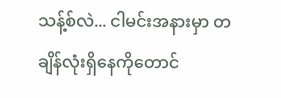သန့်စ်လဲ... ငါမင်းအနားမှာ တချိန်လုံးရှိနေကိုတောင်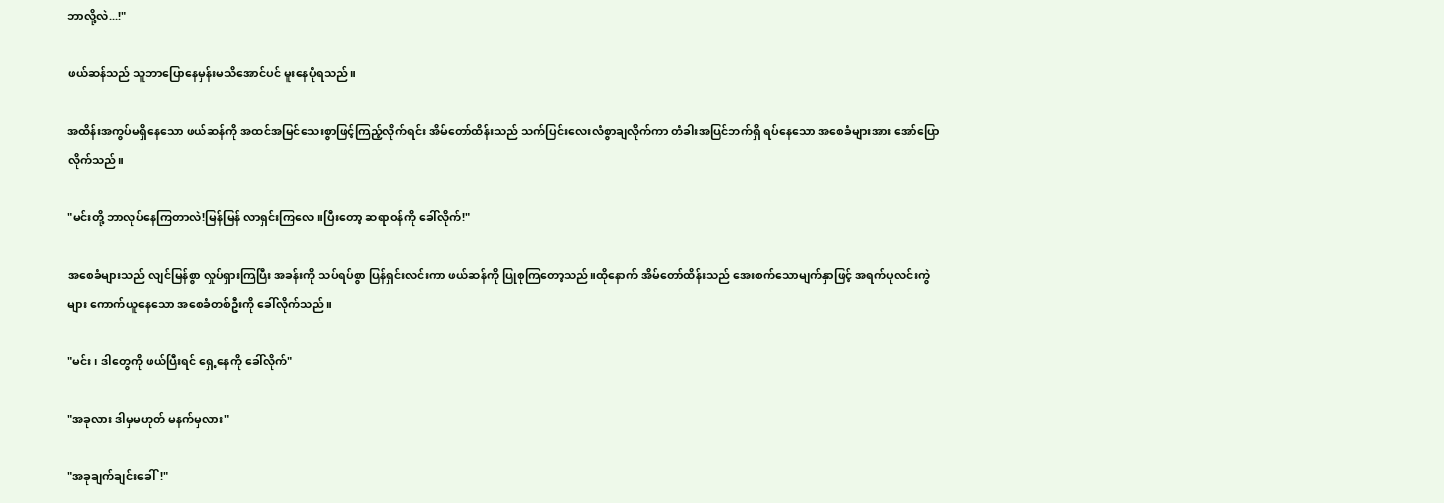ဘာလို့လဲ...!"

ဖယ်ဆန်သည် သူဘာပြောနေမှန်းမသိအောင်ပင် မူးနေပုံရသည်။

အထိန်းအကွပ်မရှိနေသော ဖယ်ဆန်ကို အထင်အမြင်သေးစွာဖြင့်ကြည့်လိုက်ရင်း အိမ်တော်ထိန်းသည် သက်ပြင်းလေးလံစွာချလိုက်ကာ တံခါးအပြင်ဘက်ရှိ ရပ်နေသော အစေခံများအား အော်ပြောလိုက်သည်။

"မင်းတို့ ဘာလုပ်နေကြတာလဲ!မြန်မြန် လာရှင်းကြလေ။ပြီးတော့ ဆရာဝန်ကို ခေါ်လိုက်!"

အစေခံများသည် လျင်မြန်စွာ လှုပ်ရှားကြပြီး အခန်းကို သပ်ရပ်စွာ ပြန်ရှင်းလင်းကာ ဖယ်ဆန်ကို ပြုစုကြတော့သည်။ထိုနောက် အိမ်တော်ထိန်းသည် အေးစက်သောမျက်နှာဖြင့် အရက်ပုလင်းကွဲများ ကောက်ယူနေသော အစေခံတစ်ဦးကို ခေါ်လိုက်သည်။

"မင်း၊ ဒါတွေကို ဖယ်ပြီးရင် ရှေ့နေကို ခေါ်လိုက်"

"အခုလား ဒါမှမဟုတ် မနက်မှလား"

"အခုချက်ချင်းခေါ်!"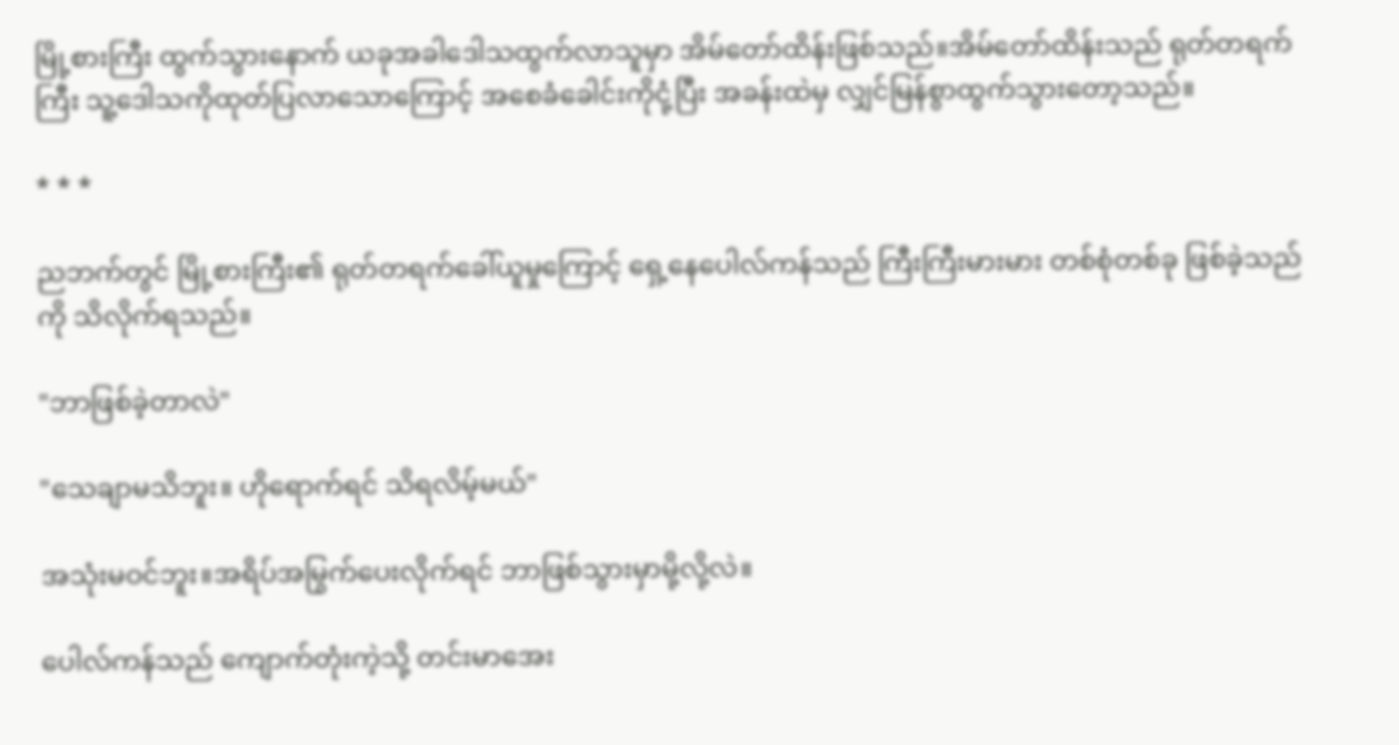မြို့စားကြီး ထွက်သွားနောက် ယခုအခါဒေါသထွက်လာသူမှာ အိမ်တော်ထိန်းဖြစ်သည်။အိမ်တော်ထိန်းသည် ရုတ်တရက်ကြီး သူ့ဒေါသကိုထုတ်ပြလာသောကြောင့် အစေခံခေါင်းကိုငုံ့ပြီး အခန်းထဲမှ လျှင်မြန်စွာထွက်သွားတော့သည်။

* * *

ညဘက်တွင် မြို့စားကြီး၏ ရုတ်တရက်ခေါ်ယူမှုကြောင့် ရှေ့နေပေါလ်ကန်သည် ကြီးကြီးမားမား တစ်စုံတစ်ခု ဖြစ်ခဲ့သည်ကို သိလိုက်ရသည်။

"ဘာဖြစ်ခဲ့တာလဲ"

"သေချာမသိဘူး။ ဟိုရောက်ရင် သိရလိမ့်မယ်"

အသုံးမဝင်ဘူး။အရိပ်အမြွက်ပေးလိုက်ရင် ဘာဖြစ်သွားမှာမို့လို့လဲ။

ပေါလ်ကန်သည် ကျောက်တုံးကဲ့သို့ တင်းမာအေး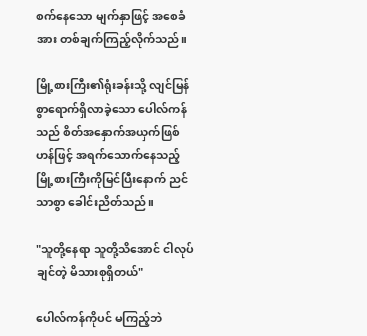စက်နေသော မျက်နှာဖြင့် အစေခံအား တစ်ချက်ကြည့်လိုက်သည်။

မြို့စားကြီး၏ရုံးခန်းသို့ လျင်မြန်စွာရောက်ရှိလာခဲ့သော ပေါလ်ကန်သည် စိတ်အနှောက်အယှက်ဖြစ်ဟန်ဖြင့် အရက်သောက်နေသည့် မြို့စားကြီးကိုမြင်ပြီးနောက် ညင်သာစွာ ခေါင်းညိတ်သည်။

"သူတို့နေရာ သူတို့သိအောင် ငါလုပ်ချင်တဲ့ မိသားစုရှိတယ်"

ပေါလ်ကန်ကိုပင် မကြည့်ဘဲ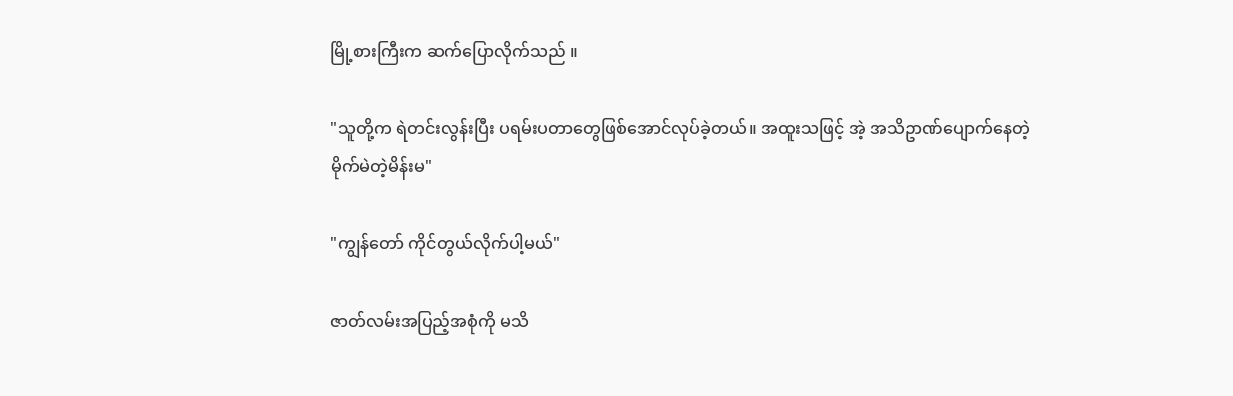မြို့စားကြီးက ဆက်ပြောလိုက်သည် ။

"သူတို့က ရဲတင်းလွန်းပြီး ပရမ်းပတာတွေဖြစ်အောင်လုပ်ခဲ့တယ်။ အထူးသဖြင့် အဲ့ အသိဥာဏ်ပျောက်နေတဲ့မိုက်မဲတဲ့မိန်းမ"

"ကျွန်တော် ကိုင်တွယ်လိုက်ပါ့မယ်"

ဇာတ်လမ်းအပြည့်အစုံကို မသိ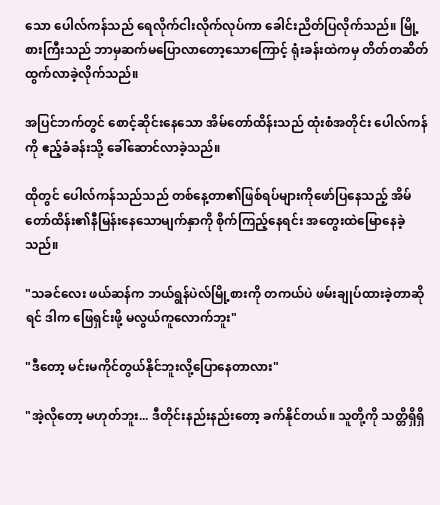သော ပေါလ်ကန်သည် ရေလိုက်ငါးလိုက်လုပ်ကာ ခေါင်းညိတ်ပြလိုက်သည်။ မြို့စားကြီးသည် ဘာမှဆက်မပြောလာတော့သောကြောင့် ရုံးခန်းထဲကမှ တိတ်တဆိတ်ထွက်လာခဲ့လိုက်သည်။

အပြင်ဘက်တွင် စောင့်ဆိုင်းနေသော အိမ်တော်ထိန်းသည် ထုံးစံအတိုင်း ပေါလ်ကန်ကို ဧည့်ခံခန်းသို့ ခေါ်ဆောင်လာခဲ့သည်။

ထိုတွင် ပေါလ်ကန်သည်သည် တစ်နေ့တာ၏ဖြစ်ရပ်များကိုဖော်ပြနေသည့် အိမ်တော်ထိန်း၏နီမြန်းနေသောမျက်နှာကို စိုက်ကြည့်နေရင်း အတွေးထဲမြောနေခဲ့သည်။

"သခင်လေး ဖယ်ဆန်က ဘယ်ရွန်ပဲလ်မြို့စားကို တကယ်ပဲ ဖမ်းချုပ်ထားခဲ့တာဆိုရင် ဒါက ဖြေရှင်းဖို့ မလွယ်ကူလောက်ဘူး"

"ဒီတော့ မင်းမကိုင်တွယ်နိုင်ဘူးလို့ပြောနေတာလား"

"အဲ့လိုတော့ မဟုတ်ဘူး... ဒီတိုင်းနည်းနည်းတော့ ခက်နိုင်တယ်။ သူတို့ကို သတ္တိရှိရှိ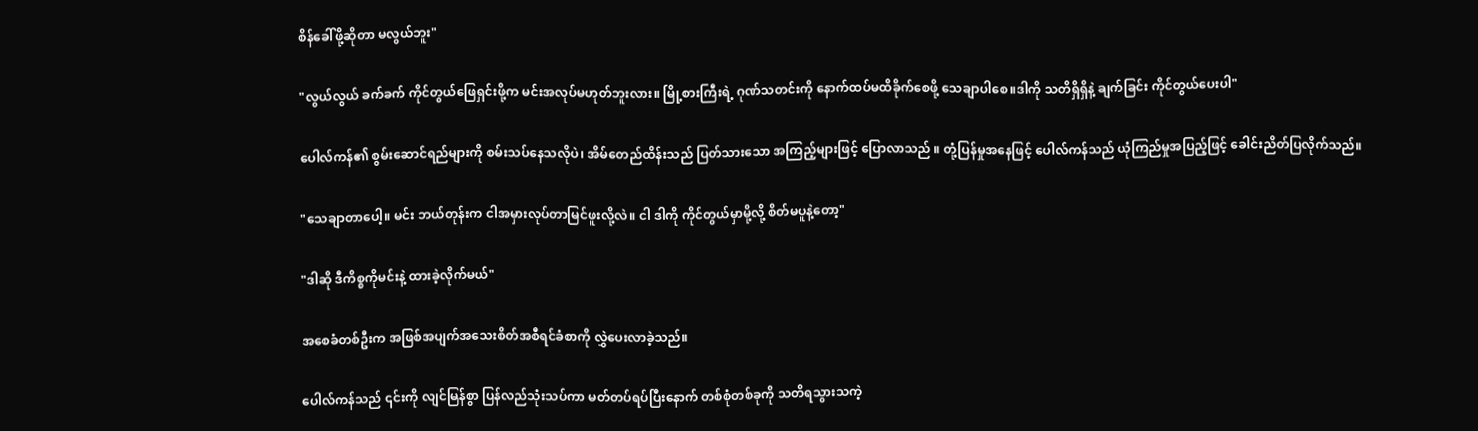စိန်ခေါ်ဖို့ဆိုတာ မလွယ်ဘူး"

"လွယ်လွယ် ခက်ခက် ကိုင်တွယ်ဖြေရှင်းဖို့က မင်းအလုပ်မဟုတ်ဘူးလား။ မြို့စားကြီးရဲ့ ဂုဏ်သတင်းကို နောက်ထပ်မထိခိုက်စေဖို့ သေချာပါစေ။ဒါကို သတိရှိရှိနဲ့ ချက်ခြင်း ကိုင်တွယ်ပေးပါ"

ပေါလ်ကန်၏ စွမ်းဆောင်ရည်များကို စမ်းသပ်နေသလိုပဲ၊ အိမ်တေည်ထိန်းသည် ပြတ်သားသော အကြည့်များဖြင့် ပြောလာသည် ။ တုံ့ပြန်မှုအနေဖြင့် ပေါလ်ကန်သည် ယုံကြည်မှုအပြည့်ဖြင့် ခေါင်းညိတ်ပြလိုက်သည်။

"သေချာတာပေါ့။ မင်း ဘယ်တုန်းက ငါအမှားလုပ်တာမြင်ဖူးလို့လဲ။ ငါ ဒါကို ကိုင်တွယ်မှာမို့လို့ စိတ်မပူနဲ့တော့"

"ဒါဆို ဒီကိစ္စကိုမင်းနဲ့ ထားခဲ့လိုက်မယ်"

အစေခံတစ်ဦးက အဖြစ်အပျက်အသေးစိတ်အစီရင်ခံစာကို လွှဲပေးလာခဲ့သည်။

ပေါလ်ကန်သည် ၎င်းကို လျင်မြန်စွာ ပြန်လည်သုံးသပ်ကာ မတ်တပ်ရပ်ပြီးနောက် တစ်စုံတစ်ခုကို သတိရသွားသကဲ့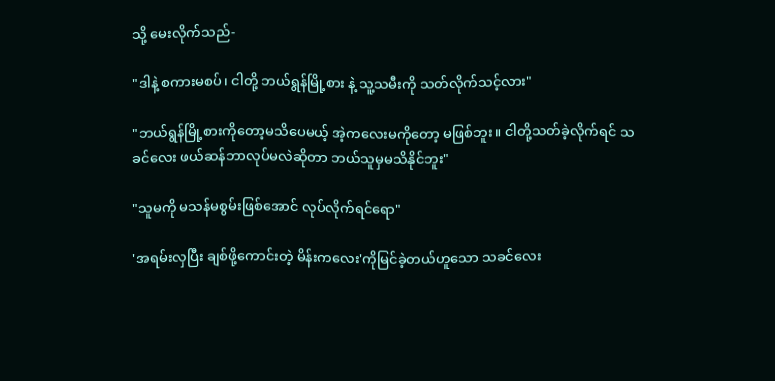သို့ မေးလိုက်သည်-

"ဒါနဲ့ စကားမစပ်၊ ငါတို့ ဘယ်ရွန်မြို့စား နဲ့ သူ့သမီးကို သတ်လိုက်သင့်လား"

"ဘယ်ရွန်မြို့စားကိုတော့မသိပေမယ့် အဲ့ကလေးမကိုတော့ မဖြစ်ဘူး။ ငါတို့သတ်ခဲ့လိုက်ရင် သခင်လေး ဖယ်ဆန်ဘာလုပ်မလဲဆိုတာ ဘယ်သူမှမသိနိုင်ဘူး"

"သူမကို မသန်မစွမ်းဖြစ်အောင် လုပ်လိုက်ရင်ရော"

'အရမ်းလှပြီး ချစ်ဖို့ကောင်းတဲ့ မိန်းကလေး'ကိုမြင်ခဲ့တယ်ဟူသော သခင်လေး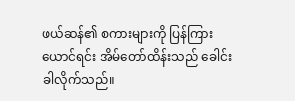ဖယ်ဆန်၏ စကားများကို ပြန်ကြားယောင်ရင်း အိမ်တော်ထိန်းသည် ခေါင်းခါလိုက်သည်။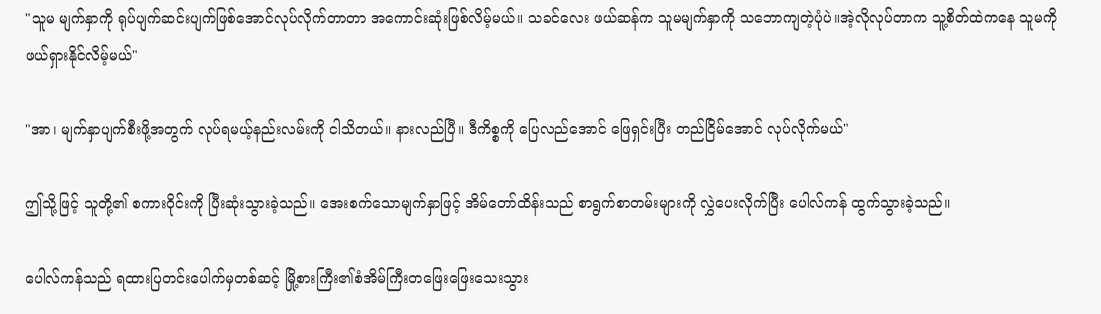"သူမ မျက်နှာကို ရုပ်ပျက်ဆင်းပျက်ဖြစ်အောင်လုပ်လိုက်တာတာ အကောင်းဆုံးဖြစ်လိမ့်မယ်။ သခင်လေး ဖယ်ဆန်က သူမမျက်နှာကို သဘောကျတဲ့ပုံပဲ။အဲ့လိုလုပ်တာက သူ့စိတ်ထဲကနေ သူမကို ဖယ်ရှားနိုင်လိမ့်မယ်"

"အာ၊ မျက်နှာပျက်စီးဖို့အတွက် လုပ်ရမယ့်နည်းလမ်းကို ငါသိတယ်။ နားလည်ပြီ။ ဒီကိစ္စကို ပြေလည်အောင် ဖြေရှင်းပြီး တည်ငြိမ်အောင် လုပ်လိုက်မယ်"

ဤသို့ဖြင့် သူတို့၏ စကားဝိုင်းကို ပြီးဆုံးသွားခဲ့သည်။ အေးစက်သောမျက်နှာဖြင့် အိမ်တော်ထိန်းသည် စာရွက်စာတမ်းများကို လွှဲပေးလိုက်ပြီး ပေါလ်ကန် ထွက်သွားခဲ့သည်။

ပေါလ်ကန်သည် ရထားပြတင်းပေါက်မှတစ်ဆင့် မြို့စားကြီး၏စံအိမ်ကြီးတဖြေးဖြေးသေးသွား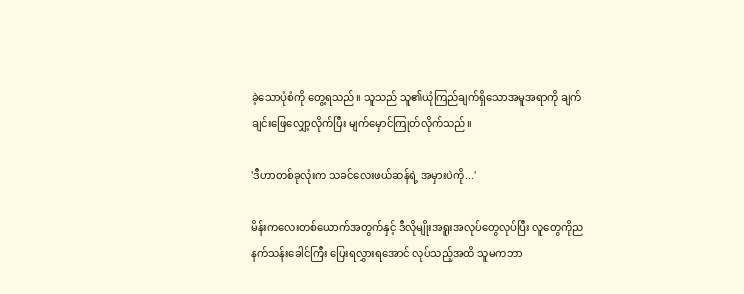ခဲ့သောပုံစံကို တွေ့ရသည်။ သူသည် သူ၏ယုံကြည်ချက်ရှိသောအမူအရာကို ချက်ချင်းဖြေလျှော့လိုက်ပြီး မျက်မှောင်ကြုတ်လိုက်သည်။

'ဒီဟာတစ်ခုလုံးက သခင်လေးဖယ်ဆန်ရဲ့ အမှားပဲကို...'

မိန်းကလေးတစ်ယောက်အတွက်နှင့် ဒီလိုမျိုးအရူးအလုပ်တွေလုပ်ပြီး လူတွေကိုညနက်သန်းခေါင်ကြီး ပြေးရလွှားရအောင် လုပ်သည့်အထိ သူမကဘာ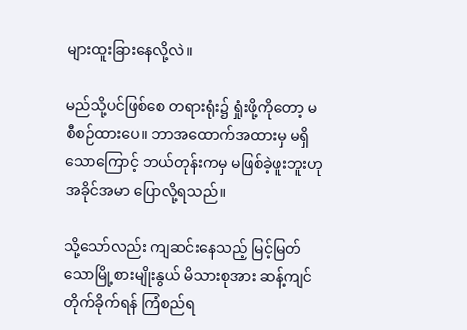များထူးခြားနေလို့လဲ။

မည်သို့ပင်ဖြစ်စေ တရားရုံး၌ ရှုံးဖို့ကိုတော့ မစီစဉ်ထားပေ။ ဘာအထောက်အထားမှ မရှိသောကြောင့် ဘယ်တုန်းကမှ မဖြစ်ခဲ့ဖူးဘူးဟု အခိုင်အမာ ပြောလို့ရသည်။

သို့သော်လည်း ကျဆင်းနေသည့် မြင့်မြတ်သောမြို့စားမျိုးနွယ် မိသားစုအား ဆန့်ကျင်တိုက်ခိုက်ရန် ကြံစည်ရ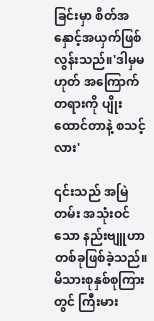ခြင်းမှာ စိတ်အနှောင့်အယှက်ဖြစ်လွန်းသည်။'ဒါမှမဟုတ် အကြောက်တရားကို ပျိုးထောင်တာနဲ့ စသင့်လား'

၎င်းသည် အမြဲတမ်း အသုံးဝင်သော နည်းဗျူဟာတစ်ခုဖြစ်ခဲ့သည်။မိသားစုနှစ်စုကြားတွင် ကြီးမား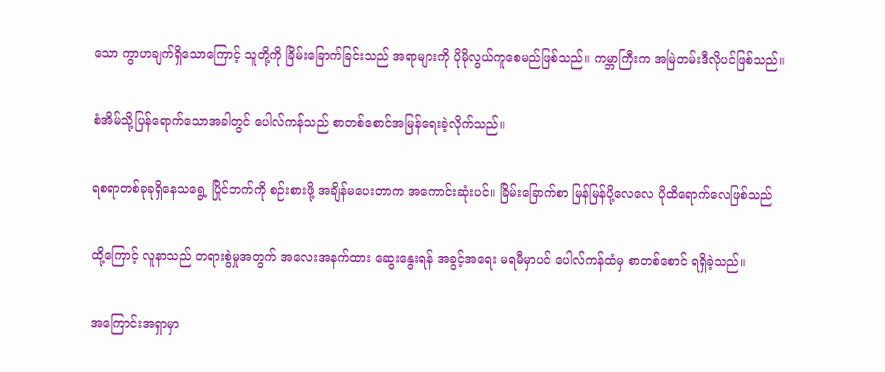သော ကွာဟချက်ရှိသောကြောင့် သူတို့ကို ခြိမ်းခြောက်ခြင်းသည် အရာများကို ပိုမိုလွယ်ကူစေမည်ဖြစ်သည်။ ကမ္ဘာကြီးက အမြဲတမ်းဒီလိုပင်ဖြစ်သည်။

စံအိမ်သို့ပြန်ရောက်သောအခါတွင် ပေါလ်ကန်သည် စာတစ်စောင်အမြန်ရေးခဲ့လိုက်သည်။

ရစရာတစ်ခုခုရှိနေသရွေ့ ပြိုင်ဘက်ကို စဉ်းစားဖို့ အချိန်မပေးတာက အကောင်းဆုံးပင်။ ခြိမ်းခြောက်စာ မြန်မြန်ပို့လေလေ ပိုထိရောက်လေဖြစ်သည်

ထို့ကြောင့် လူနာသည် တရားစွဲမှုအတွက် အလေးအနက်ထား ဆွေးနွေးရန် အခွင့်အရေး မရမီမှာပင် ပေါလ်ကန်ထံမှ စာတစ်စောင် ရရှိခဲ့သည်။

အကြောင်းအရှာမှာ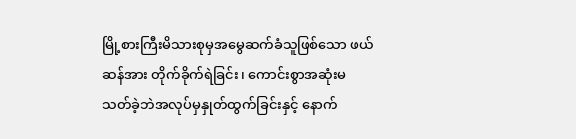မြို့စားကြီးမိသားစုမှအမွေဆက်ခံသူဖြစ်သော ဖယ်ဆန်အား တိုက်ခိုက်ရဲခြင်း၊ ကောင်းစွာအဆုံးမသတ်ခဲ့ဘဲအလုပ်မှနှုတ်ထွက်ခြင်းနှင့် နောက်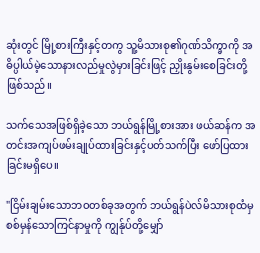ဆုံးတွင် မြို့စားကြီးနှင့်တကွ သူ့မိသားစု၏ဂုဏ်သိက္ခာကို အဓိပ္ပါယ်မဲ့သောနားလည်မှုလွဲမှားခြင်းဖြင့် ညှိုးနွမ်းစေခြင်းတို့ဖြစ်သည်။

သက်သေအဖြစ်ရှိခဲ့သော ဘယ်ရွန်မြို့စားအား ဖယ်ဆန်က အတင်းအကျပ်ဖမ်းချုပ်ထားခြင်းနှင့်ပတ်သက်ပြီး ဖော်ပြထားခြင်းမရှိပေ။

"ငြိမ်းချမ်းသောဘဝတစ်ခုအတွက် ဘယ်ရွန်ပဲလ်မိသားစုထံမှ စစ်မှန်သောကြင်နာမှုကို ကျွန်ုပ်တို့မျှော်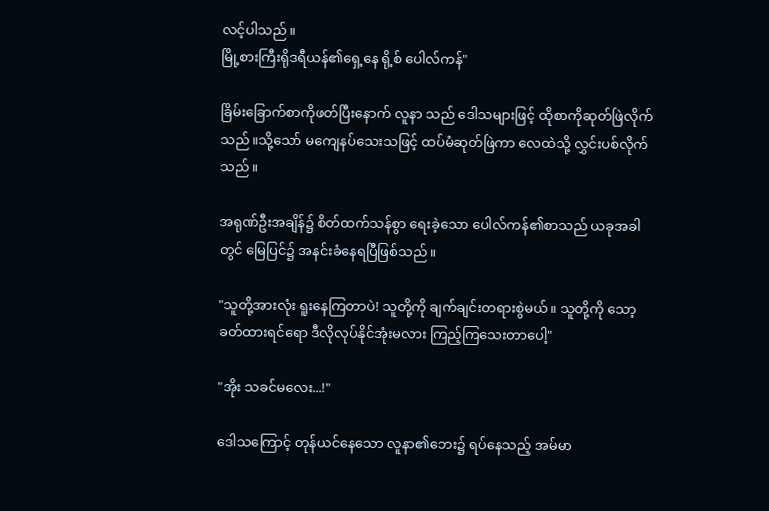လင့်ပါသည်။
မြို့စားကြီးရိုဒရီယန်၏ရှေ့နေ ရို့စ် ပေါလ်ကန်"

ခြိမ်းခြောက်စာကိုဖတ်ပြီးနောက် လူနာ သည် ဒေါသများဖြင့် ထိုစာကိုဆုတ်ဖြဲလိုက်သည်။သို့သော် မကျေနပ်သေးသဖြင့် ထပ်မံဆုတ်ဖြဲကာ လေထဲသို့ လွှင်းပစ်လိုက်သည်။

အရုဏ်ဦးအချိန်၌ စိတ်ထက်သန်စွာ ရေးခဲ့သော ပေါလ်ကန်၏စာသည် ယခုအခါတွင် မြေပြင်၌ အနင်းခံနေရပြီဖြစ်သည်။

"သူတို့အားလုံး ရူးနေကြတာပဲ! သူတို့ကို ချက်ချင်းတရားစွဲမယ်။ သူတို့ကို သော့ခတ်ထားရင်ရော ဒီလိုလုပ်နိုင်အုံးမလား ကြည့်ကြသေးတာပေါ့"

"အိုး သခင်မလေး...!"

ဒေါသကြောင့် တုန်ယင်နေသော လူနာ၏ဘေး၌ ရပ်နေသည့် အမ်မာ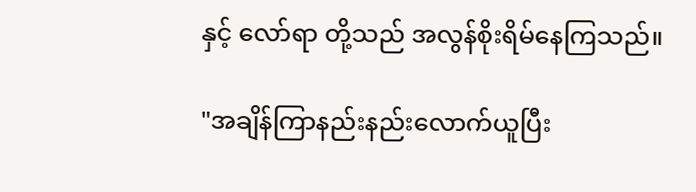နှင့် လော်ရာ တို့သည် အလွန်စိုးရိမ်နေကြသည်။

"အချိန်ကြာနည်းနည်းလောက်ယူပြီး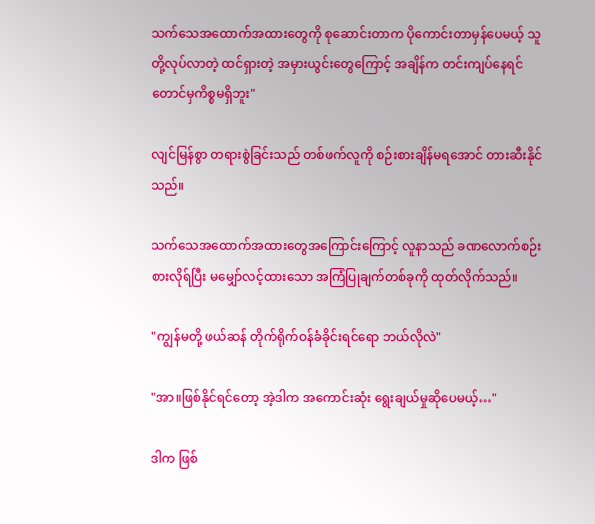သက်သေအထောက်အထားတွေကို စုဆောင်းတာက ပိုကောင်းတာမှန်ပေမယ့် သူတို့လုပ်လာတဲ့ ထင်ရှားတဲ့ အမှားယွင်းတွေကြောင့် အချိန်က တင်းကျပ်နေရင်တောင်မှကိစ္စမရှိဘူး"

လျင်မြန်စွာ တရားစွဲခြင်းသည် တစ်ဖက်လူကို စဉ်းစားချိန်မရအောင် တားဆီးနိုင်သည်။

သက်သေအထောက်အထားတွေအကြောင်းကြောင့် လူနာသည် ခဏလောက်စဉ်းစားလိုရ်ပြီး မမျှော်လင့်ထားသော အကြံပြုချက်တစ်ခုကို ထုတ်လိုက်သည်။

"ကျွန်မတို့ ဖယ်ဆန် တိုက်ရိုက်ဝန်ခံခိုင်းရင်ရော ဘယ်လိုလဲ"

"အာ။ဖြစ်နိုင်ရင်တော့ အဲ့ဒါက အကောင်းဆုံး ရွေးချယ်မှုဆိုပေမယ့်…"

ဒါက ဖြစ်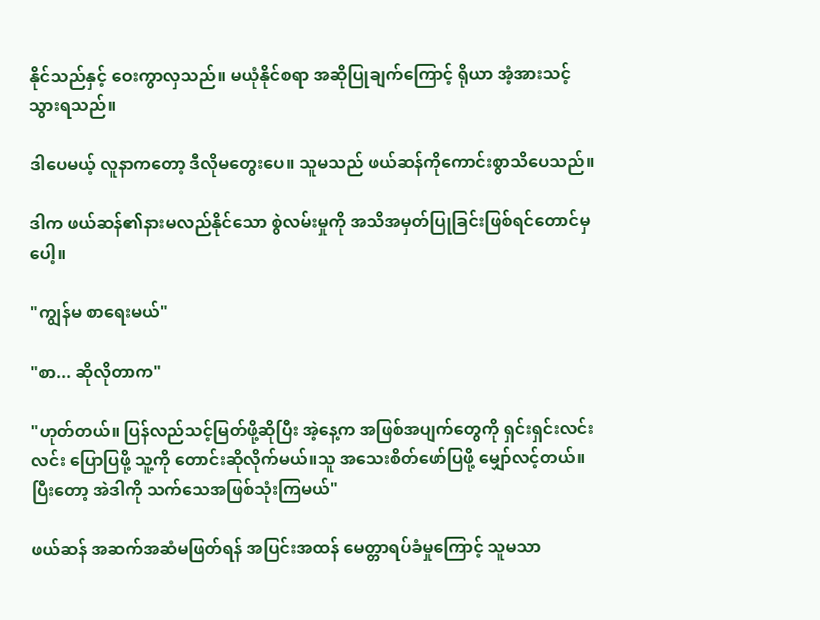နိုင်သည်နှင့် ဝေးကွာလှသည်။ မယုံနိုင်စရာ အဆိုပြုချက်ကြောင့် ရိုယာ အံ့အားသင့်သွားရသည်။

ဒါပေမယ့် လူနာကတော့ ဒီလိုမတွေးပေ။ သူမသည် ဖယ်ဆန်ကိုကောင်းစွာသိပေသည်။

ဒါက ဖယ်ဆန်၏နားမလည်နိုင်သော စွဲလမ်းမှုကို အသိအမှတ်ပြုခြင်းဖြစ်ရင်တောင်မှပေါ့။

"ကျွန်မ စာရေးမယ်"

"စာ... ဆိုလိုတာက"

"ဟုတ်တယ်။ ပြန်လည်သင့်မြတ်ဖို့ဆိုပြီး အဲ့နေ့က အဖြစ်အပျက်တွေကို ရှင်းရှင်းလင်းလင်း ပြောပြဖို့ သူ့ကို တောင်းဆိုလိုက်မယ်။သူ အသေးစိတ်ဖော်ပြဖို့ မျှော်လင့်တယ်။ပြီးတော့ အဲဒါကို သက်သေအဖြစ်သုံးကြမယ်"

ဖယ်ဆန် အဆက်အဆံမဖြတ်ရန် အပြင်းအထန် မေတ္တာရပ်ခံမှုကြောင့် သူမသာ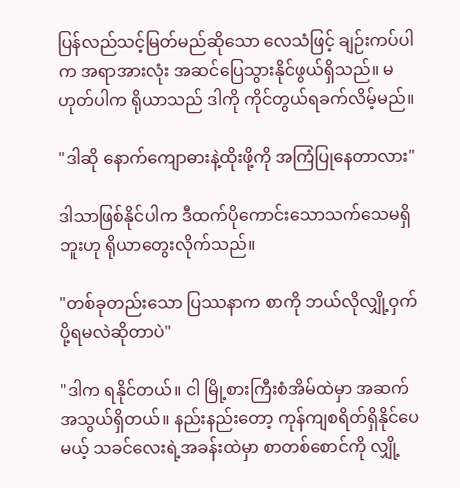ပြန်လည်သင့်မြတ်မည်ဆိုသော လေသံဖြင့် ချဉ်းကပ်ပါက အရာအားလုံး အဆင်ပြေသွားနိုင်ဖွယ်ရှိသည်။ မဟုတ်ပါက ရိုယာသည် ဒါကို ကိုင်တွယ်ရခက်လိမ့်မည်။

"ဒါဆို နောက်ကျောဓားနဲ့ထိုးဖို့ကို အကြံပြုနေတာလား"

ဒါသာဖြစ်နိုင်ပါက ဒီထက်ပိုကောင်းသောသက်သေမရှိဘူးဟု ရိုယာတွေးလိုက်သည်။

"တစ်ခုတည်းသော ပြဿနာက စာကို ဘယ်လိုလျှို့ဝှက်ပို့ရမလဲဆိုတာပဲ"

"ဒါက ရနိုင်တယ်။ ငါ မြို့စားကြီးစံအိမ်ထဲမှာ အဆက်အသွယ်ရှိတယ်။ နည်းနည်းတော့ ကုန်ကျစရိတ်ရှိနိုင်ပေမယ့် သခင်လေးရဲ့အခန်းထဲမှာ စာတစ်စောင်ကို လျှို့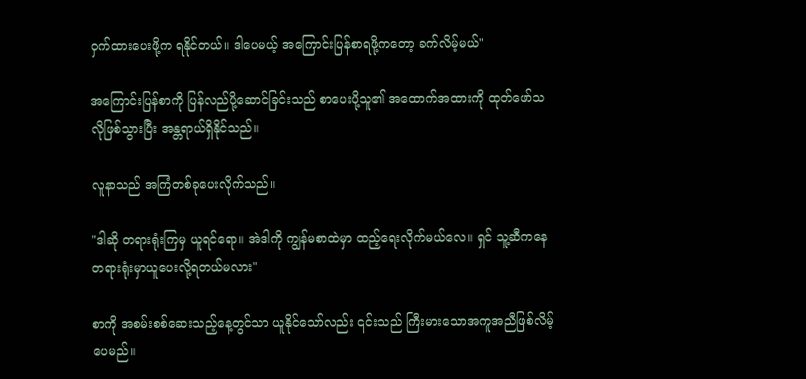ဝှက်ထားပေးဖို့က ရနိုင်တယ်။ ဒါပေမယ့် အကြောင်းပြန်စာရဖို့ကတော့ ခက်လိမ့်မယ်"

အကြောင်းပြန်စာကို ပြန်လည်ပို့ဆောင်ခြင်းသည် စာပေးပို့သူ၏ အထောက်အထားကို ထုတ်ဖော်သလိုဖြစ်သွားပြီး အန္တရာယ်ရှိနိုင်သည်။

လူနာသည် အကြံတစ်ခုပေးလိုက်သည်။

"ဒါဆို တရားရုံးကြမှ ယူရင်ရော။ အဲဒါကို ကျွန်မစာထဲမှာ ထည့်ရေးလိုက်မယ်လေ။ ရှင် သူ့ဆီကနေ တရားရုံးမှာယူပေးလို့ရတယ်မလား"

စာကို အစမ်းစစ်ဆေးသည့်နေ့တွင်သာ ယူနိုင်သော်လည်း ၎င်းသည် ကြီးမားသောအကူအညီဖြစ်လိမ့်ပေမည်။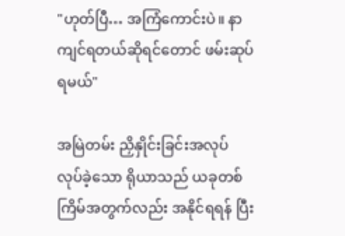"ဟုတ်ပြီ… အကြံကောင်းပဲ။ နာကျင်ရတယ်ဆိုရင်တောင် ဖမ်းဆုပ်ရမယ်"

အမြဲတမ်း ညှိနှိုင်းခြင်းအလုပ် လုပ်ခဲ့သော ရိုယာသည် ယခုတစ်ကြိမ်အတွက်လည်း အနိုင်ရရန် ပြီး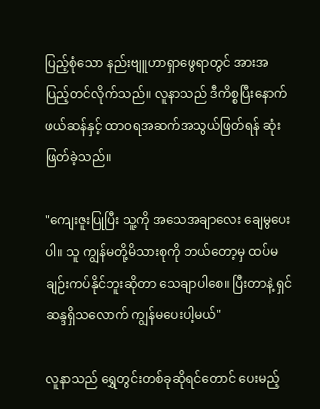ပြည့်စုံသော နည်းဗျူဟာရှာဖွေရာတွင် အားအပြည့်တင်လိုက်သည်။ လူနာသည် ဒီကိစ္စပြီးနောက် ဖယ်ဆန်နှင့် ထာဝရအဆက်အသွယ်ဖြတ်ရန် ဆုံးဖြတ်ခဲ့သည်။

"ကျေးဇူးပြုပြီး သူ့ကို အသေအချာလေး ချေမွပေးပါ။ သူ ကျွန်မတို့မိသားစုကို ဘယ်တော့မှ ထပ်မချဉ်းကပ်နိုင်ဘူးဆိုတာ သေချာပါစေ။ ပြီးတာနဲ့ ရှင်ဆန္ဒရှိသလောက် ကျွန်မပေးပါ့မယ်"

လူနာသည် ရွှေတွင်းတစ်ခုဆိုရင်တောင် ပေးမည့်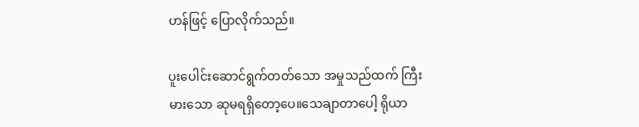ဟန်ဖြင့် ပြောလိုက်သည်။

ပူးပေါင်းဆောင်ရွက်တတ်သော အမှုသည်ထက် ကြီးမားသော ဆုမရရှိတော့ပေ။သေချာတာပေါ့ ရိုယာ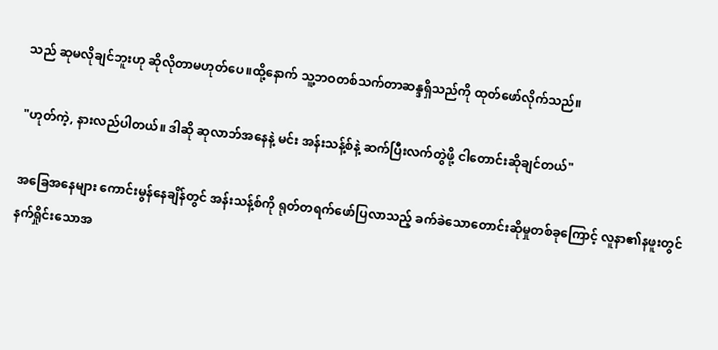သည် ဆုမလိုချင်ဘူးဟု ဆိုလိုတာမဟုတ်ပေ။ထို့နောက် သူ့ဘဝတစ်သက်တာဆန္ဒရှိသည်ကို ထုတ်ဖော်လိုက်သည်။

"ဟုတ်ကဲ့, နားလည်ပါတယ်။ ဒါဆို ဆုလာဘ်အနေနဲ့ မင်း အန်းသန့်စ်နဲ့ ဆက်ပြီးလက်တွဲဖို့ ငါတောင်းဆိုချင်တယ်"

အခြေအနေများ ကောင်းမွန်နေချိန်တွင် အန်းသန့်စ်ကို ရုတ်တရက်ဖော်ပြလာသည့် ခက်ခဲသောတောင်းဆိုမှုတစ်ခုကြောင့် လူနာ၏နဖူးတွင် နက်ရှိုင်းသောအ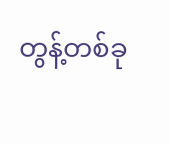တွန့်တစ်ခု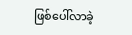ဖြစ်ပေါ်လာခဲ့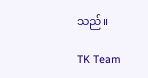သည်။

TK Team